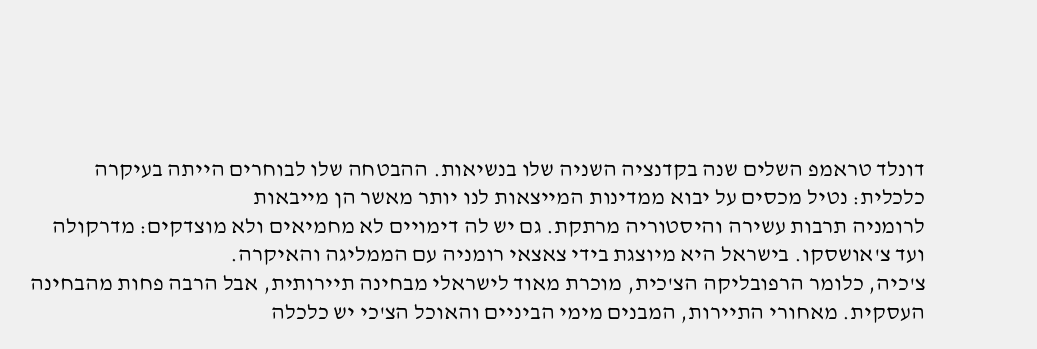דונלד טראמפ השלים שנה בקדנציה השניה שלו בנשיאות. ההבטחה שלו לבוחרים הייתה בעיקרה כלכלית: נטיל מכסים על יבוא ממדינות המייצאות לנו יותר מאשר הן מייבאות
לרומניה תרבות עשירה והיסטוריה מרתקת. גם יש לה דימויים לא מחמיאים ולא מוצדקים: מדרקולה ועד צ'אושסקו. בישראל היא מיוצגת בידי צאצאי רומניה עם הממליגה והאיקרה.
צ'כיה, כלומר הרפובליקה הצ'כית, מוכרת מאוד לישראלי מבחינה תיירותית, אבל הרבה פחות מהבחינה העסקית. מאחורי התיירות, המבנים מימי הביניים והאוכל הצ'כי יש כלכלה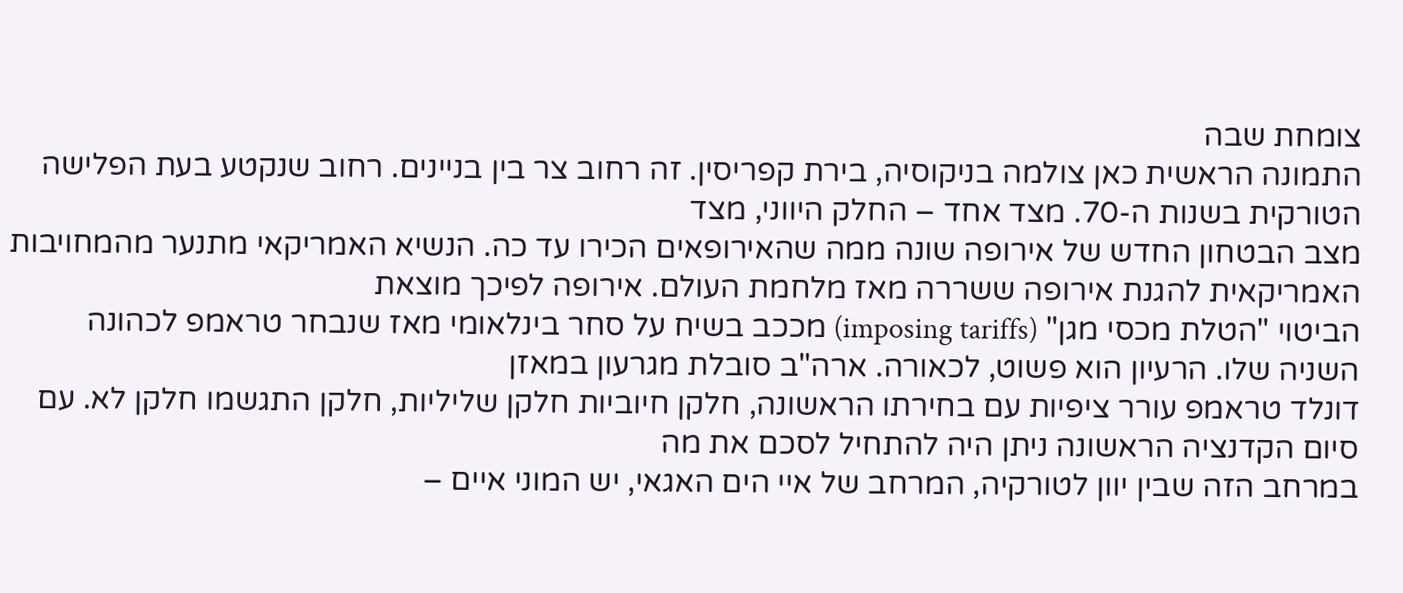צומחת שבה
התמונה הראשית כאן צולמה בניקוסיה, בירת קפריסין. זה רחוב צר בין בניינים. רחוב שנקטע בעת הפלישה הטורקית בשנות ה-70. מצד אחד – החלק היווני, מצד
מצב הבטחון החדש של אירופה שונה ממה שהאירופאים הכירו עד כה. הנשיא האמריקאי מתנער מהמחויבות האמריקאית להגנת אירופה ששררה מאז מלחמת העולם. אירופה לפיכך מוצאת
הביטוי "הטלת מכסי מגן" (imposing tariffs) מככב בשיח על סחר בינלאומי מאז שנבחר טראמפ לכהונה השניה שלו. הרעיון הוא פשוט, לכאורה. ארה"ב סובלת מגרעון במאזן
דונלד טראמפ עורר ציפיות עם בחירתו הראשונה, חלקן חיוביות חלקן שליליות, חלקן התגשמו חלקן לא. עם סיום הקדנציה הראשונה ניתן היה להתחיל לסכם את מה
במרחב הזה שבין יוון לטורקיה, המרחב של איי הים האגאי, יש המוני איים –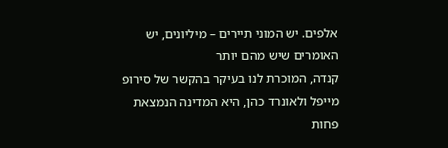אלפים. יש המוני תיירים – מיליונים, יש האומרים שיש מהם יותר
קנדה, המוכרת לנו בעיקר בהקשר של סירופ מייפל ולאונרד כהן, היא המדינה הנמצאת פחות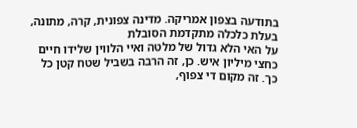בתודעה בצפון אמריקה. מדינה צפונית, קרה, מתונה, בעלת כלכלה מתקדמת הסובלת
על האי הלא גדול של מלטה ואיי הלווין שלידו חיים כחצי מיליון איש. כן, זה הרבה בשביל שטח קטן כל כך. זה מקום די צפוף,